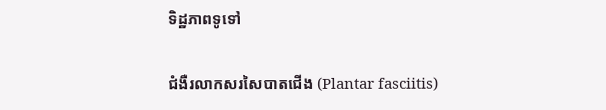ទិដ្ឋភាពទូទៅ

ជំងឺរលាកសរសៃបាតជើង (Plantar fasciitis)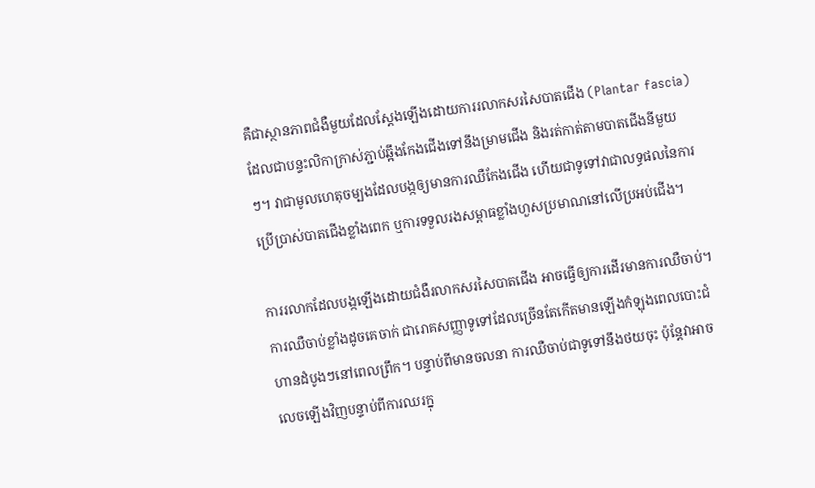គឺជាស្ថានភាពជំងឺមួយដែលស្តែងឡើងដោយការរលាកសរសៃបាតជើង (Plantar fascia) ដែលជាបន្ទះលិកាក្រាស់ភ្ជាប់ឆ្អឹងកែងជើងទៅនឹងម្រាមជើង និងរត់កាត់តាមបាតជើងនីមួយៗ។ វាជាមូលហេតុចម្បងដែលបង្កឲ្យមានការឈឺកែងជើង ហើយជាទូទៅវាជាលទ្ធផលនៃការប្រើប្រាស់បាតជើងខ្លាំងពេក ឬការទទួលរងសម្ពាធខ្លាំងហួសប្រមាណនៅលើប្រអប់ជើង។

ការរលាកដែលបង្កឡើងដោយជំងឺរលាកសរសៃបាតជើង អាចធ្វើឲ្យការដើរមានការឈឺចាប់។ ការឈឺចាប់ខ្លាំងដូចគេចាក់ ជារោគសញ្ញាទូទៅដែលច្រើនតែកើតមានឡើងកំឡុងពេលបោះជំហានដំបូងៗនៅពេលព្រឹក។ បន្ទាប់ពីមានចលនា ការឈឺចាប់ជាទូទៅនឹងថយចុះ ប៉ុន្តែវាអាចលេចឡើងវិញបន្ទាប់ពីការឈរក្នុ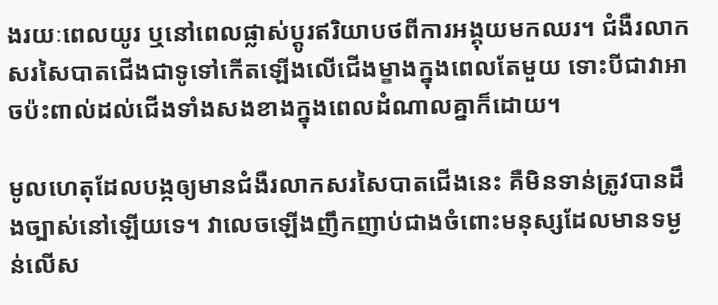ងរយៈពេលយូរ ឬនៅពេលផ្លាស់ប្តូរឥរិយាបថពីការអង្គុយមកឈរ។ ជំងឺរលាកសរសៃបាតជើងជាទូទៅកើតឡើងលើជើងម្ខាងក្នុងពេលតែមួយ ទោះបីជាវាអាចប៉ះពាល់ដល់ជើងទាំងសងខាងក្នុងពេលដំណាលគ្នាក៏ដោយ។

មូលហេតុដែលបង្កឲ្យមានជំងឺរលាកសរសៃបាតជើងនេះ គឺមិនទាន់ត្រូវបានដឹងច្បាស់នៅឡើយទេ។ វាលេចឡើងញឹកញាប់ជាងចំពោះមនុស្សដែលមានទម្ងន់លើស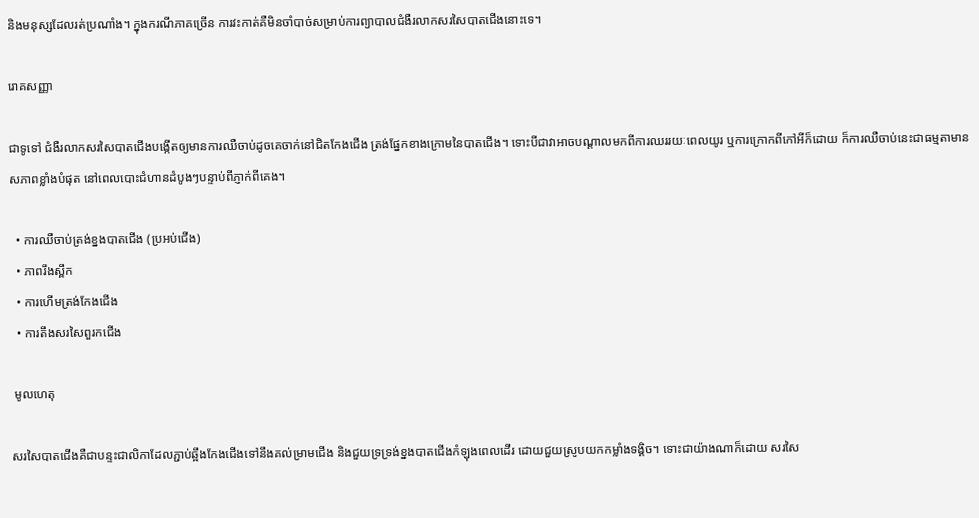និងមនុស្សដែលរត់ប្រណាំង។ ក្នុងករណីភាគច្រើន ការវះកាត់គឺមិនចាំបាច់សម្រាប់ការព្យាបាលជំងឺរលាកសរសៃបាតជើងនោះទេ។

រោគសញ្ញា

ជាទូទៅ ជំងឺរលាកសរសៃបាតជើងបង្កើតឲ្យមានការឈឺចាប់ដូចគេចាក់នៅជិតកែងជើង ត្រង់ផ្នែកខាងក្រោមនៃបាតជើង។ ទោះបីជាវាអាចបណ្តាលមកពីការឈររយៈពេលយូរ ឬការក្រោកពីកៅអីក៏ដោយ ក៏ការឈឺចាប់នេះជាធម្មតាមានសភាពខ្លាំងបំផុត នៅពេលបោះជំហានដំបូងៗបន្ទាប់ពីភ្ញាក់ពីគេង។

  • ការឈឺចាប់ត្រង់ខ្នងបាតជើង (ប្រអប់ជើង)
  • ភាពរឹងស្ពឹក
  • ការហើមត្រង់កែងជើង
  • ការតឹងសរសៃពួរកជើង

 មូលហេតុ

សរសៃបាតជើងគឺជាបន្ទះជាលិកាដែលភ្ជាប់ឆ្អឹងកែងជើងទៅនឹងគល់ម្រាមជើង និងជួយទ្រទ្រង់ខ្នងបាតជើងកំឡុងពេលដើរ ដោយជួយស្រូបយកកម្លាំងទង្គិច។ ទោះជាយ៉ាងណាក៏ដោយ សរសៃ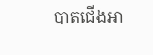បាតជើងអា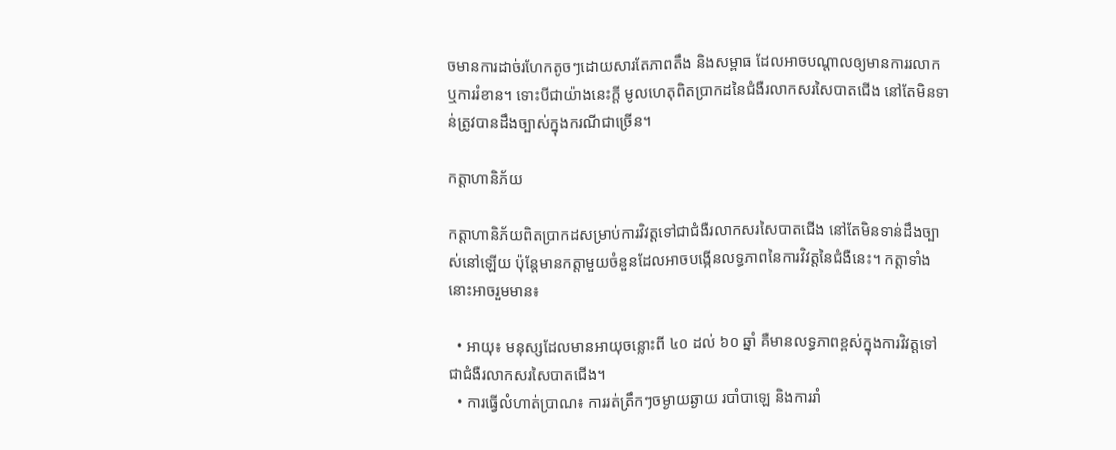ចមានការដាច់រហែកតូចៗដោយសារតែភាពតឹង និងសម្ពាធ ដែលអាចបណ្តាលឲ្យមានការរលាក ឬការរំខាន។ ទោះបីជាយ៉ាងនេះក្តី មូលហេតុពិតប្រាកដនៃជំងឺរលាកសរសៃបាតជើង នៅតែមិនទាន់ត្រូវបានដឹងច្បាស់ក្នុងករណីជាច្រើន។

កត្តាហានិភ័យ

កត្តាហានិភ័យពិតប្រាកដសម្រាប់ការវិវត្តទៅជាជំងឺរលាកសរសៃបាតជើង នៅតែមិនទាន់ដឹងច្បាស់នៅឡើយ ប៉ុន្តែមានកត្តាមួយចំនួនដែលអាចបង្កើនលទ្ធភាពនៃការវិវត្តនៃជំងឺនេះ។ កត្តាទាំងនោះអាចរួមមាន៖

  • អាយុ៖ មនុស្សដែលមានអាយុចន្លោះពី ៤០ ដល់ ៦០ ឆ្នាំ គឺមានលទ្ធភាពខ្ពស់ក្នុងការវិវត្តទៅជាជំងឺរលាកសរសៃបាតជើង។
  • ការធ្វើលំហាត់ប្រាណ៖ ការរត់ត្រឹកៗចម្ងាយឆ្ងាយ របាំបាឡេ និងការរាំ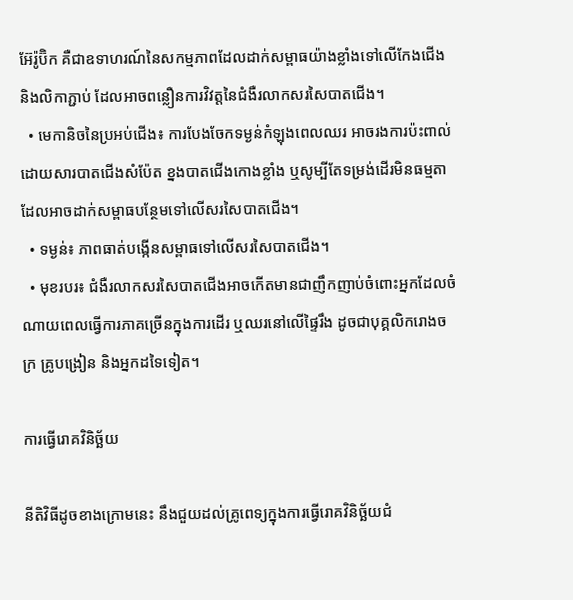អ៊ែរ៉ូប៊ិក គឺជាឧទាហរណ៍នៃសកម្មភាពដែលដាក់សម្ពាធយ៉ាងខ្លាំងទៅលើកែងជើង និងលិកាភ្ជាប់ ដែលអាចពន្លឿនការវិវត្តនៃជំងឺរលាកសរសៃបាតជើង។
  • មេកានិចនៃប្រអប់ជើង៖ ការបែងចែកទម្ងន់កំឡុងពេលឈរ អាចរងការប៉ះពាល់ដោយសារបាតជើងសំប៉ែត ខ្នងបាតជើងកោងខ្លាំង ឬសូម្បីតែទម្រង់ដើរមិនធម្មតា ដែលអាចដាក់សម្ពាធបន្ថែមទៅលើសរសៃបាតជើង។
  • ទម្ងន់៖ ភាពធាត់បង្កើនសម្ពាធទៅលើសរសៃបាតជើង។
  • មុខរបរ៖ ជំងឺរលាកសរសៃបាតជើងអាចកើតមានជាញឹកញាប់ចំពោះអ្នកដែលចំណាយពេលធ្វើការភាគច្រើនក្នុងការដើរ ឬឈរនៅលើផ្ទៃរឹង ដូចជាបុគ្គលិករោងចក្រ គ្រូបង្រៀន និងអ្នកដទៃទៀត។

ការធ្វើរោគវិនិច្ឆ័យ

នីតិវិធីដូចខាងក្រោមនេះ នឹងជួយដល់គ្រូពេទ្យក្នុងការធ្វើរោគវិនិច្ឆ័យជំ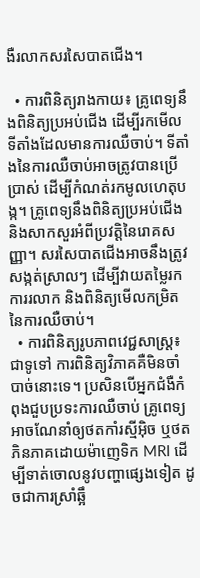ងឺរលាកសរសៃបាតជើង។

  • ការពិនិត្យរាងកាយ៖ គ្រូពេទ្យនឹងពិនិត្យប្រអប់ជើង ដើម្បីរកមើលទីតាំងដែលមានការឈឺចាប់។ ទីតាំងនៃការឈឺចាប់អាចត្រូវបានប្រើប្រាស់ ដើម្បីកំណត់រកមូលហេតុបង្ក។ គ្រូពេទ្យនឹងពិនិត្យប្រអប់ជើង និងសាកសួរអំពីប្រវត្តិនៃរោគសញ្ញា។ សរសៃបាតជើងអាចនឹងត្រូវសង្កត់ស្រាលៗ ដើម្បីវាយតម្លៃរកការរលាក និងពិនិត្យមើលកម្រិតនៃការឈឺចាប់។
  • ការពិនិត្យរូបភាពវេជ្ជសាស្ត្រ៖ ជាទូទៅ ការពិនិត្យវិភាគគឺមិនចាំបាច់នោះទេ។ ប្រសិនបើអ្នកជំងឺកំពុងជួបប្រទះការឈឺចាប់ គ្រូពេទ្យអាចណែនាំឲ្យថតកាំរស្មីអ៊ិច ឬថតភិនភាគដោយម៉ាញេទិក MRI ដើម្បីទាត់ចោលនូវបញ្ហាផ្សេងទៀត ដូចជាការស្រាំឆ្អឹ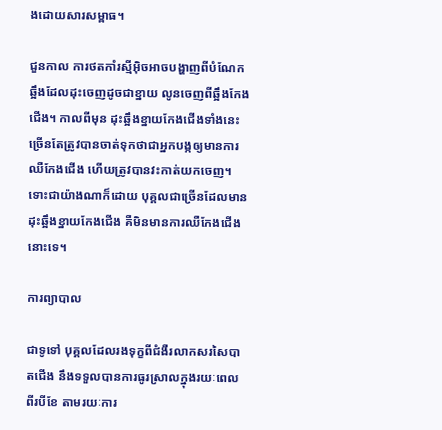ងដោយសារសម្ពាធ។

ជួនកាល ការថតកាំរស្មីអ៊ិចអាចបង្ហាញពីបំណែកឆ្អឹងដែលដុះចេញដូចជាខ្នាយ លូនចេញពីឆ្អឹងកែងជើង។ កាលពីមុន ដុះឆ្អឹងខ្នាយកែងជើងទាំងនេះ ច្រើនតែត្រូវបានចាត់ទុកថាជាអ្នកបង្កឲ្យមានការឈឺកែងជើង ហើយត្រូវបានវះកាត់យកចេញ។ ទោះជាយ៉ាងណាក៏ដោយ បុគ្គលជាច្រើនដែលមានដុះឆ្អឹងខ្នាយកែងជើង គឺមិនមានការឈឺកែងជើងនោះទេ។

ការព្យាបាល

ជាទូទៅ បុគ្គលដែលរងទុក្ខពីជំងឺរលាកសរសៃបាតជើង នឹងទទួលបានការធូរស្រាលក្នុងរយៈពេលពីរបីខែ តាមរយៈការ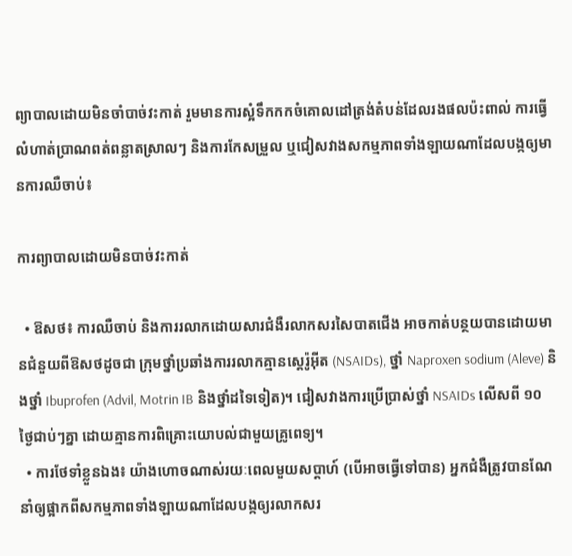ព្យាបាលដោយមិនចាំបាច់វះកាត់ រួមមានការស្អំទឹកកកចំគោលដៅត្រង់តំបន់ដែលរងផលប៉ះពាល់ ការធ្វើលំហាត់ប្រាណពត់ពន្លាតស្រាលៗ និងការកែសម្រួល ឬជៀសវាងសកម្មភាពទាំងឡាយណាដែលបង្កឲ្យមានការឈឺចាប់៖

ការព្យាបាលដោយមិនបាច់វះកាត់

  • ឱសថ៖ ការឈឺចាប់ និងការរលាកដោយសារជំងឺរលាកសរសៃបាតជើង អាចកាត់បន្ថយបានដោយមានជំនួយពីឱសថដូចជា ក្រុមថ្នាំប្រឆាំងការរលាកគ្មានស្តេរ៉ូអ៊ីត (NSAIDs), ថ្នាំ Naproxen sodium (Aleve) និងថ្នាំ Ibuprofen (Advil, Motrin IB និងថ្នាំដទៃទៀត)។ ជៀសវាងការប្រើប្រាស់ថ្នាំ NSAIDs លើសពី ១០ ថ្ងៃជាប់ៗគ្នា ដោយគ្មានការពិគ្រោះយោបល់ជាមួយគ្រូពេទ្យ។
  • ការថែទាំខ្លួនឯង៖ យ៉ាងហោចណាស់រយៈពេលមួយសប្តាហ៍ (បើអាចធ្វើទៅបាន) អ្នកជំងឺត្រូវបានណែនាំឲ្យផ្អាកពីសកម្មភាពទាំងឡាយណាដែលបង្កឲ្យរលាកសរ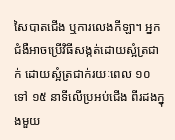សៃបាតជើង ឬការលេងកីឡា។ អ្នកជំងឺអាចប្រើវិធីសង្កត់ដោយស្អំត្រជាក់ ដោយស្អំត្រជាក់រយៈពេល ១០ ទៅ ១៥ នាទីលើប្រអប់ជើង ពីរដងក្នុងមួយ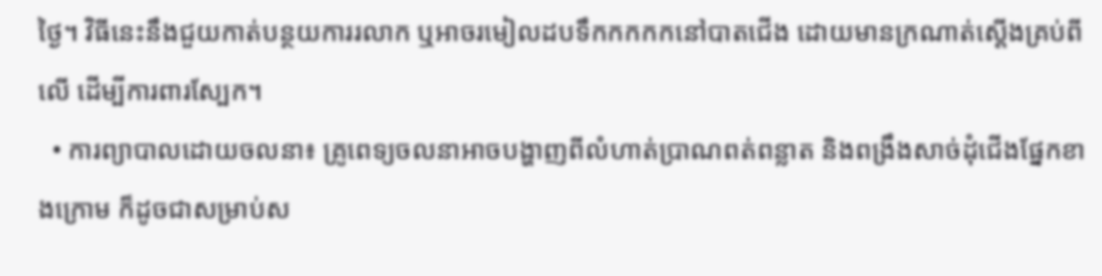ថ្ងៃ។ វិធីនេះនឹងជួយកាត់បន្ថយការរលាក ឬអាចរមៀលដបទឹកកកកកនៅបាតជើង ដោយមានក្រណាត់ស្តើងគ្រប់ពីលើ ដើម្បីការពារស្បែក។
  • ការព្យាបាលដោយចលនា៖ គ្រូពេទ្យចលនាអាចបង្ហាញពីលំហាត់ប្រាណពត់ពន្លាត និងពង្រឹងសាច់ដុំជើងផ្នែកខាងក្រោម ក៏ដូចជាសម្រាប់ស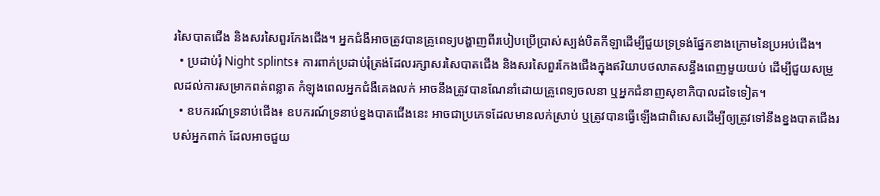រសៃបាតជើង និងសរសៃពួរកែងជើង។ អ្នកជំងឺអាចត្រូវបានគ្រូពេទ្យបង្ហាញពីរបៀបប្រើប្រាស់ស្បង់បិតកីឡាដើម្បីជួយទ្រទ្រង់ផ្នែកខាងក្រោមនៃប្រអប់ជើង។
  • ប្រដាប់រុំ Night splints៖ ការពាក់ប្រដាប់រុំត្រង់ដែលរក្សាសរសៃបាតជើង និងសរសៃពួរកែងជើងក្នុងឥរិយាបថលាតសន្ធឹងពេញមួយយប់ ដើម្បីជួយសម្រួលដល់ការសម្រាកពត់ពន្លាត កំឡុងពេលអ្នកជំងឺគេងលក់ អាចនឹងត្រូវបានណែនាំដោយគ្រូពេទ្យចលនា ឬអ្នកជំនាញសុខាភិបាលដទៃទៀត។
  • ឧបករណ៍ទ្រនាប់ជើង៖ ឧបករណ៍ទ្រនាប់ខ្នងបាតជើងនេះ អាចជាប្រភេទដែលមានលក់ស្រាប់ ឬត្រូវបានធ្វើឡើងជាពិសេសដើម្បីឲ្យត្រូវទៅនឹងខ្នងបាតជើងរបស់អ្នកពាក់ ដែលអាចជួយ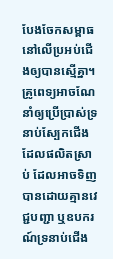បែងចែកសម្ពាធនៅលើប្រអប់ជើងឲ្យបានស្មើគ្នា។ គ្រូពេទ្យអាចណែនាំឲ្យប្រើប្រាស់ទ្រនាប់ស្បែកជើងដែលផលិតស្រាប់ ដែលអាចទិញបានដោយគ្មានវេជ្ជបញ្ជា ឬឧបករណ៍ទ្រនាប់ជើង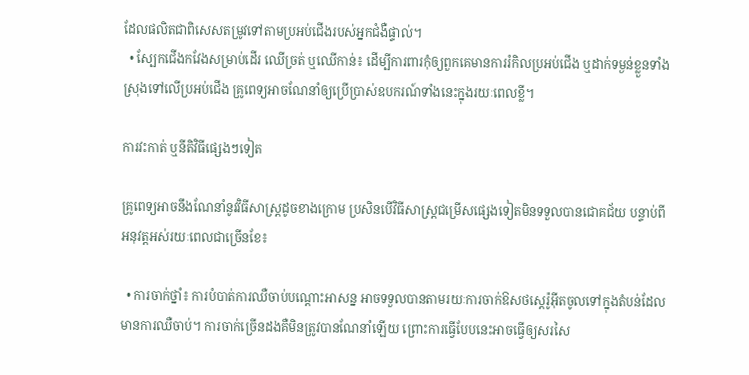ដែលផលិតជាពិសេសតម្រូវទៅតាមប្រអប់ជើងរបស់អ្នកជំងឺផ្ទាល់។
  • ស្បែកជើងកវែងសម្រាប់ដើរ ឈើច្រត់ ឬឈើកាន់៖ ដើម្បីការពារកុំឲ្យពួកគេមានការរំកិលប្រអប់ជើង ឬដាក់ទម្ងន់ខ្លួនទាំងស្រុងទៅលើប្រអប់ជើង គ្រូពេទ្យអាចណែនាំឲ្យប្រើប្រាស់ឧបករណ៍ទាំងនេះក្នុងរយៈពេលខ្លី។

ការវះកាត់ ឬនីតិវិធីផ្សេងៗទៀត

គ្រូពេទ្យអាចនឹងណែនាំនូវវិធីសាស្ត្រដូចខាងក្រោម ប្រសិនបើវិធីសាស្ត្រជម្រើសផ្សេងទៀតមិនទទួលបានជោគជ័យ បន្ទាប់ពីអនុវត្តអស់រយៈពេលជាច្រើនខែ៖

  • ការចាក់ថ្នាំ៖ ការបំបាត់ការឈឺចាប់បណ្តោះអាសន្ន អាចទទួលបានតាមរយៈការចាក់ឱសថស្តេរ៉ូអ៊ីតចូលទៅក្នុងតំបន់ដែលមានការឈឺចាប់។ ការចាក់ច្រើនដងគឺមិនត្រូវបានណែនាំឡើយ ព្រោះការធ្វើបែបនេះអាចធ្វើឲ្យសរសៃ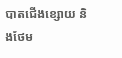បាតជើងខ្សោយ និងថែម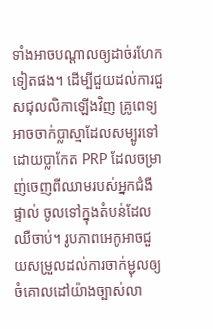ទាំងអាចបណ្តាលឲ្យដាច់រហែកទៀតផង។ ដើម្បីជួយដល់ការជួសជុលលិកាឡើងវិញ គ្រូពេទ្យអាចចាក់ប្លាស្មាដែលសម្បូរទៅដោយប្លាកែត PRP ដែលចម្រាញ់ចេញពីឈាមរបស់អ្នកជំងឺផ្ទាល់ ចូលទៅក្នុងតំបន់ដែលឈឺចាប់។ រូបភាពអេកូអាចជួយសម្រួលដល់ការចាក់ម្ជុលឲ្យចំគោលដៅយ៉ាងច្បាស់លា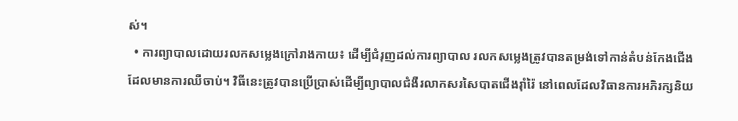ស់។
  • ការព្យាបាលដោយរលកសម្លេងក្រៅរាងកាយ៖ ដើម្បីជំរុញដល់ការព្យាបាល រលកសម្លេងត្រូវបានតម្រង់ទៅកាន់តំបន់កែងជើងដែលមានការឈឺចាប់។ វិធីនេះត្រូវបានប្រើប្រាស់ដើម្បីព្យាបាលជំងឺរលាកសរសៃបាតជើងរ៉ាំរ៉ៃ នៅពេលដែលវិធានការអភិរក្សនិយ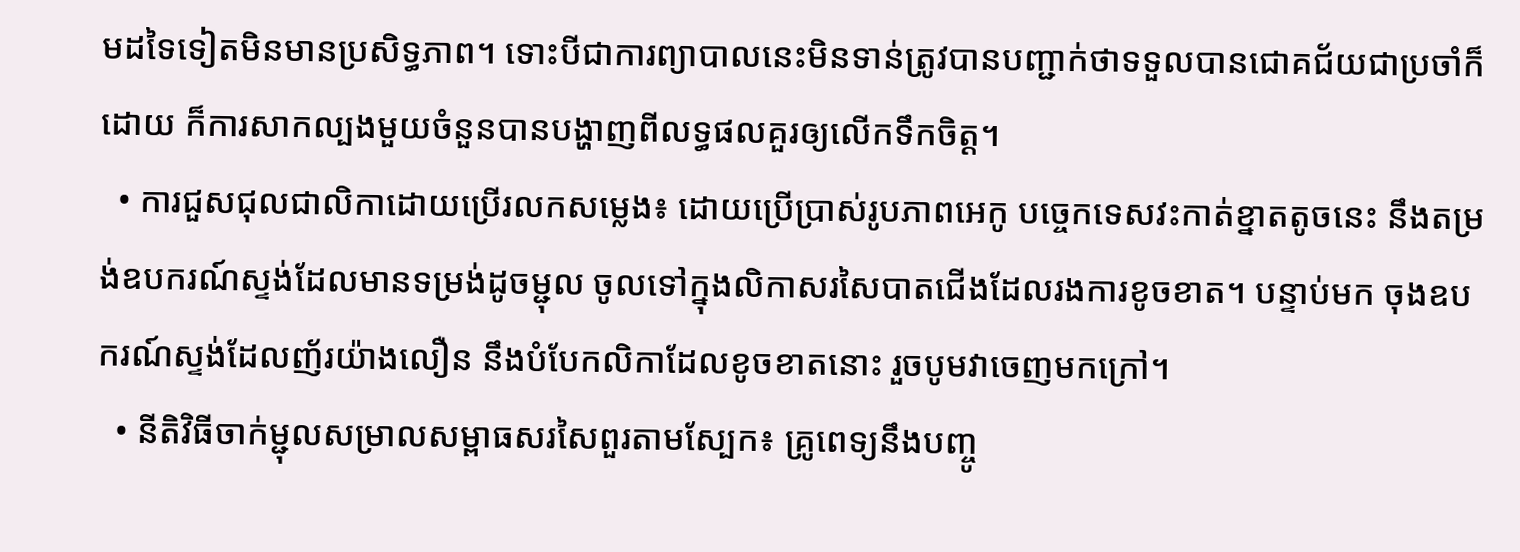មដទៃទៀតមិនមានប្រសិទ្ធភាព។ ទោះបីជាការព្យាបាលនេះមិនទាន់ត្រូវបានបញ្ជាក់ថាទទួលបានជោគជ័យជាប្រចាំក៏ដោយ ក៏ការសាកល្បងមួយចំនួនបានបង្ហាញពីលទ្ធផលគួរឲ្យលើកទឹកចិត្ត។
  • ការជួសជុលជាលិកាដោយប្រើរលកសម្លេង៖ ដោយប្រើប្រាស់រូបភាពអេកូ បច្ចេកទេសវះកាត់ខ្នាតតូចនេះ នឹងតម្រង់ឧបករណ៍ស្ទង់ដែលមានទម្រង់ដូចម្ជុល ចូលទៅក្នុងលិកាសរសៃបាតជើងដែលរងការខូចខាត។ បន្ទាប់មក ចុងឧបករណ៍ស្ទង់ដែលញ័រយ៉ាងលឿន នឹងបំបែកលិកាដែលខូចខាតនោះ រួចបូមវាចេញមកក្រៅ។
  • នីតិវិធីចាក់ម្ជុលសម្រាលសម្ពាធសរសៃពួរតាមស្បែក៖ គ្រូពេទ្យនឹងបញ្ចូ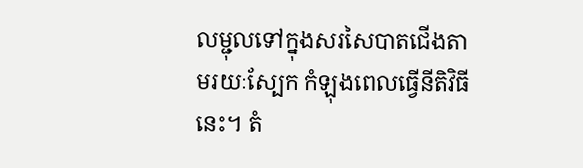លម្ជុលទៅក្នុងសរសៃបាតជើងតាមរយៈស្បែក កំឡុងពេលធ្វើនីតិវិធីនេះ។ តំ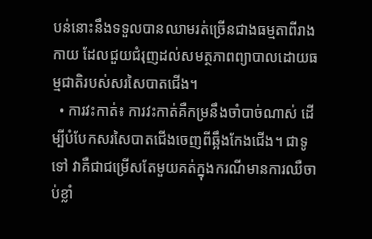បន់នោះនឹងទទួលបានឈាមរត់ច្រើនជាងធម្មតាពីរាងកាយ ដែលជួយជំរុញដល់សមត្ថភាពព្យាបាលដោយធម្មជាតិរបស់សរសៃបាតជើង។
  • ការវះកាត់៖ ការវះកាត់គឺកម្រនឹងចាំបាច់ណាស់ ដើម្បីបំបែកសរសៃបាតជើងចេញពីឆ្អឹងកែងជើង។ ជាទូទៅ វាគឺជាជម្រើសតែមួយគត់ក្នុងករណីមានការឈឺចាប់ខ្លាំ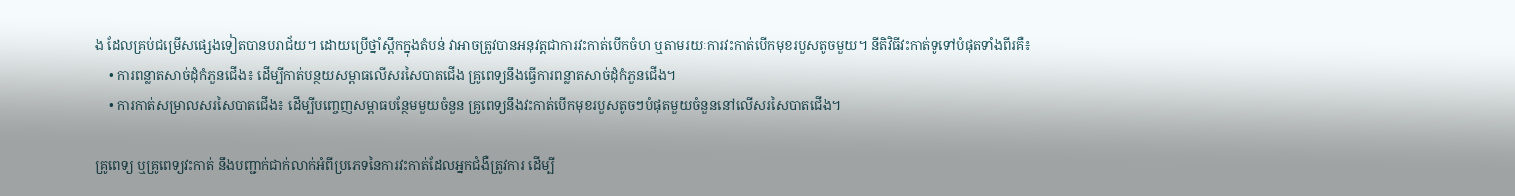ង ដែលគ្រប់ជម្រើសផ្សេងទៀតបានបរាជ័យ។ ដោយប្រើថ្នាំស្ពឹកក្នុងតំបន់ វាអាចត្រូវបានអនុវត្តជាការវះកាត់បើកចំហ ឬតាមរយៈការវះកាត់បើកមុខរបួសតូចមួយ។ នីតិវិធីវះកាត់ទូទៅបំផុតទាំងពីរគឺ៖
    • ការពន្លាតសាច់ដុំកំភួនជើង៖ ដើម្បីកាត់បន្ថយសម្ពាធលើសរសៃបាតជើង គ្រូពេទ្យនឹងធ្វើការពន្លាតសាច់ដុំកំភួនជើង។
    • ការកាត់សម្រាលសរសៃបាតជើង៖ ដើម្បីបញ្ចេញសម្ពាធបន្ថែមមួយចំនួន គ្រូពេទ្យនឹងវះកាត់បើកមុខរបួសតូចៗបំផុតមួយចំនួននៅលើសរសៃបាតជើង។

គ្រូពេទ្យ ឬគ្រូពេទ្យវះកាត់ នឹងបញ្ជាក់ជាក់លាក់អំពីប្រភេទនៃការវះកាត់ដែលអ្នកជំងឺត្រូវការ ដើម្បី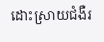ដោះស្រាយជំងឺរ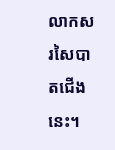លាកសរសៃបាតជើងនេះ។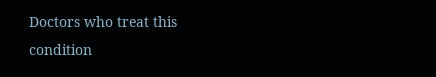Doctors who treat this condition